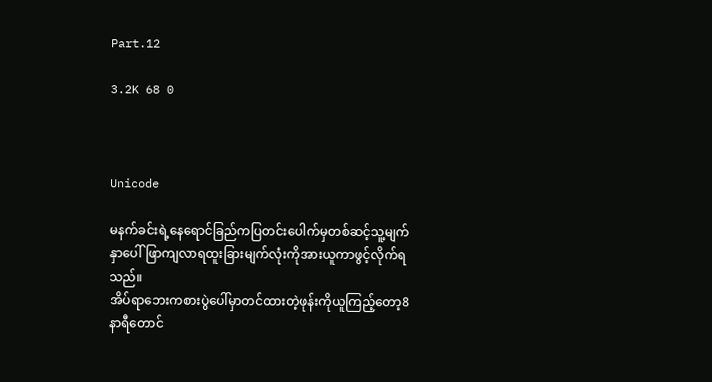Part.12

3.2K 68 0



Unicode

မနက်ခင်းရဲ့နေရောင်ခြည်ကပြတင်းပေါက်မှတစ်ဆင့်သူ့မျက်နှာပေါ်ဖြာကျလာရထူးခြားမျက်လုံးကိုအားယူကာဖွင့်လိုက်ရသည်။
အိပ်ရာဘေးကစားပွဲပေါ်မှာတင်ထားတဲ့ဖုန်းကိုယူကြည့်တော့8နာရီတောင်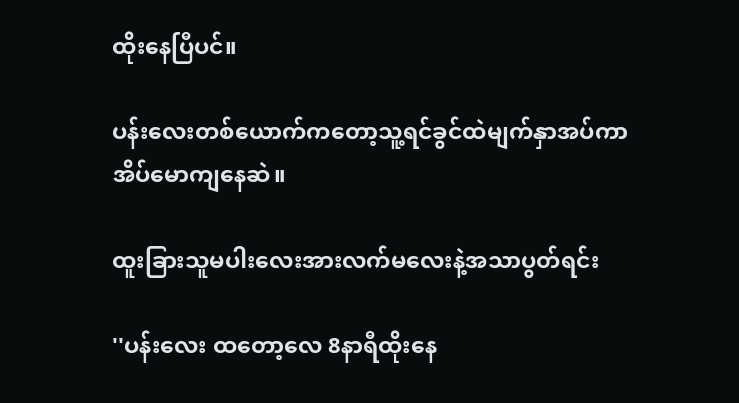ထိုးနေပြီပင်။

ပန်းလေးတစ်ယောက်ကတော့သူ့ရင်ခွင်ထဲမျက်နှာအပ်ကာအိပ်မောကျနေဆဲ။

ထူးခြားသူမပါးလေးအားလက်မလေးနဲ့အသာပွတ်ရင်း

''ပန်းလေး ထတော့လေ 8နာရီထိုးနေ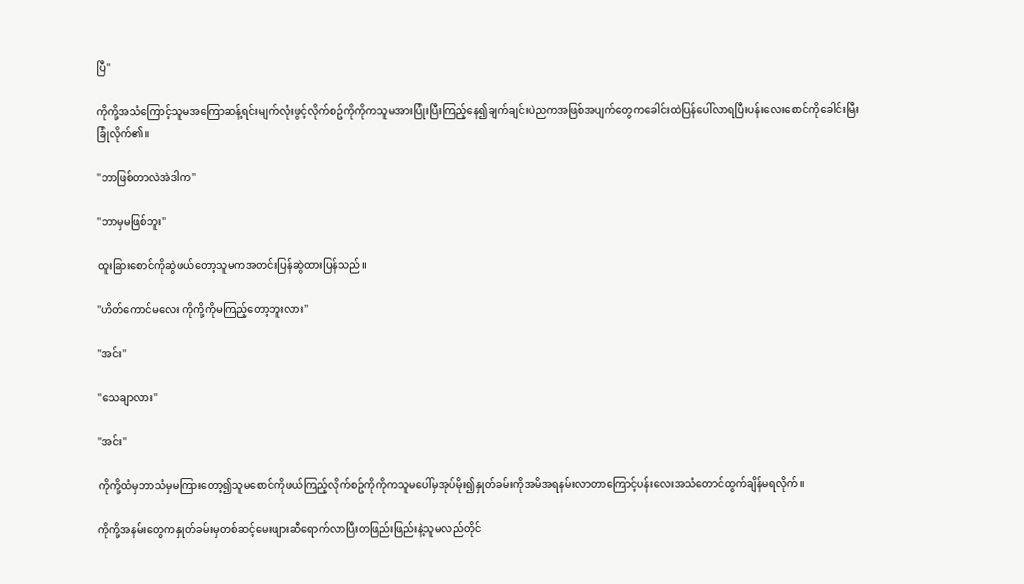ပြီ''

ကိုကို့အသံကြောင့်သူမအကြောဆန့်ရင်းမျက်လုံးဖွင့်လိုက်စဥ်ကိုကိုကသူမအားပြုံးပြီးကြည့်နေ၍ချက်ချင်းပဲညကအဖြစ်အပျက်တွေကခေါင်းထဲပြန်ပေါ်လာရပြီးပန်းလေးစောင်ကိုခေါင်းမြီးခြုံလိုက်၏။

''ဘာဖြစ်တာလဲအဲဒါက''

''ဘာမှမဖြစ်ဘူး''

ထူးခြားစောင်ကိုဆွဲဖယ်တော့သူမကအတင်းပြန်ဆွဲထားပြန်သည်။

''ဟိတ်ကောင်မလေး ကိုကို့ကိုမကြည့်တော့ဘူးလား''

''အင်း''

''သေချာလား''

''အင်း''

ကိုကို့ထံမှဘာသံမှမကြားတော့၍သူမစောင်ကိုဖယ်ကြည့်လိုက်စဥ်ကိုကိုကသူမပေါ်မှအုပ်မိုး၍နှုတ်ခမ်းကိုအမိအရနမ်းလာတာကြောင့်ပန်းလေးအသံတောင်ထွက်ချိန်မရလိုက်။

ကိုကို့အနမ်းတွေကနှုတ်ခမ်းမှတစ်ဆင့်မေးဖျားဆီရောက်လာပြီးတဖြည်းဖြည်းနဲ့သူမလည်တိုင်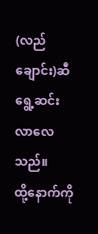(လည်ချောင်း)ဆီရွေ့ဆင်းလာလေသည်။
ထို့နောက်ကို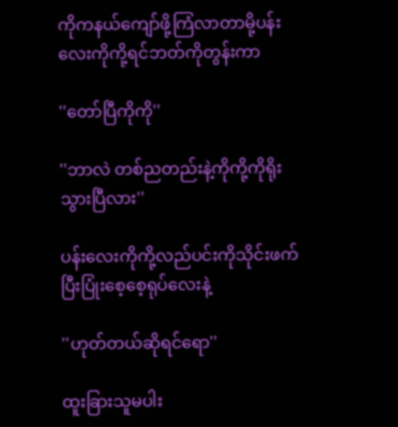ကိုကနယ်ကျော်ဖို့ကြံလာတာမို့ပန်းလေးကိုကို့ရင်ဘတ်ကိုတွန်းကာ

''တော်ပြီကိုကို''

''ဘာလဲ တစ်ညတည်းနဲ့ကိုကို့ကိုရိုးသွားပြီလား''

ပန်းလေးကိုကို့လည်ပင်းကိုသိုင်းဖက်ပြီးပြုံးစေ့စေ့ရုပ်လေးနဲ့

''ဟုတ်တယ်ဆိုရင်ရော''

ထူးခြားသူမပါး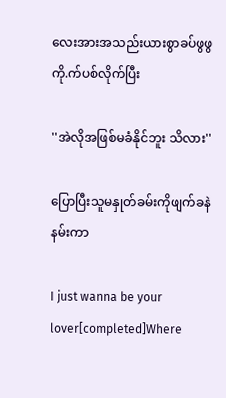လေးအားအသည်းယားစွာခပ်ဖွဖွကို.က်ပစ်လိုက်ပြီး

''အဲလိုအဖြစ်မခံနိုင်ဘူး သိလား''

ပြောပြီးသူမနှုတ်ခမ်းကိုဖျက်ခနဲနမ်းကာ

I just wanna be your lover[completed]Where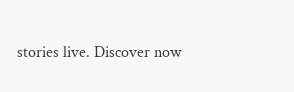stories live. Discover now